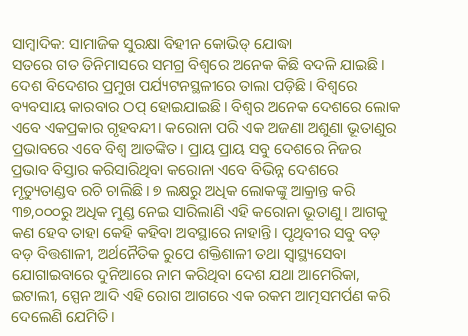ସାମ୍ବାଦିକ: ସାମାଜିକ ସୁରକ୍ଷା ବିହୀନ କୋଭିଡ୍ ଯୋଦ୍ଧା
ସତରେ ଗତ ତିନିମାସରେ ସମଗ୍ର ବିଶ୍ୱରେ ଅନେକ କିଛି ବଦଳି ଯାଇଛି। ଦେଶ ବିଦେଶର ପ୍ରମୁଖ ପର୍ଯ୍ୟଟନସ୍ଥଳୀରେ ତାଲା ପଡ଼ିଛି। ବିଶ୍ୱରେ ବ୍ୟବସାୟ କାରବାର ଠପ୍ ହୋଇଯାଇଛି। ବିଶ୍ୱର ଅନେକ ଦେଶରେ ଲୋକ ଏବେ ଏକପ୍ରକାର ଗୃହବନ୍ଦୀ। କରୋନା ପରି ଏକ ଅଜଣା ଅଶୁଣା ଭୂତାଣୁର ପ୍ରଭାବରେ ଏବେ ବିଶ୍ୱ ଆତଙ୍କିତ। ପ୍ରାୟ ପ୍ରାୟ ସବୁ ଦେଶରେ ନିଜର ପ୍ରଭାବ ବିସ୍ତାର କରିସାରିଥିବା କରୋନା ଏବେ ବିଭିନ୍ନ ଦେଶରେ ମୃତ୍ୟୁତାଣ୍ଡବ ରଚି ଚାଲିଛି। ୭ ଲକ୍ଷରୁ ଅଧିକ ଲୋକଙ୍କୁ ଆକ୍ରାନ୍ତ କରି ୩୭,୦୦୦ରୁ ଅଧିକ ମୁଣ୍ଡ ନେଇ ସାରିଲାଣି ଏହି କରୋନା ଭୂତାଣୁ। ଆଗକୁ କଣ ହେବ ତାହା କେହି କହିବା ଅବସ୍ଥାରେ ନାହାନ୍ତି। ପୃଥିବୀର ସବୁ ବଡ଼ ବଡ଼ ବିତ୍ତଶାଳୀ, ଅର୍ଥନୈତିକ ରୁପେ ଶକ୍ତିଶାଳୀ ତଥା ସ୍ୱାସ୍ଥ୍ୟସେବା ଯୋଗାଇବାରେ ଦୁନିଆରେ ନାମ କରିଥିବା ଦେଶ ଯଥା ଆମେରିକା, ଇଟାଲୀ, ସ୍ପେନ ଆଦି ଏହି ରୋଗ ଆଗରେ ଏକ ରକମ ଆତ୍ମସମର୍ପଣ କରି ଦେଲେଣି ଯେମିତି।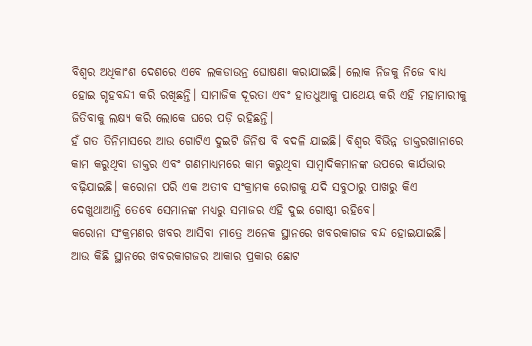ବିଶ୍ୱର ଅଧିକାଂଶ ଦେଶରେ ଏବେ ଲକଡାଉନ୍ର ଘୋଷଣା କରାଯାଇଛି। ଲୋକ ନିଜକୁ ନିଜେ ବାଧ୍ୟ ହୋଇ ଗୃହବନ୍ଦୀ କରି ରଖିଛନ୍ତି। ସାମାଜିକ ଦୂରତା ଏବଂ ହାତଧୁଆକୁ ପାଥେୟ କରି ଏହି ମହାମାରୀକୁ ଜିତିବାକୁ ଲକ୍ଷ୍ୟ କରି ଲୋକେ ଘରେ ପଡ଼ି ରହିଛନ୍ତି।
ହଁ ଗତ ତିନିମାସରେ ଆଉ ଗୋଟିଏ ଦୁଇଟି ଜିନିଷ ବି ବଦଳି ଯାଇଛି। ବିଶ୍ୱର ବିଭିନ୍ନ ଡାକ୍ତରଖାନାରେ କାମ କରୁଥିବା ଡାକ୍ତର ଏବଂ ଗଣମାଧ୍ୟମରେ କାମ କରୁଥିବା ସାମ୍ବାଦିକମାନଙ୍କ ଉପରେ କାର୍ଯଭାର ବଢ଼ିଯାଇଛି। କରୋନା ପରି ଏକ ଅତୀବ ସଂକ୍ରାମକ ରୋଗକୁ ଯଦି ସବୁଠାରୁ ପାଖରୁ କିଏ ଦେଖୁଥାଆନ୍ତି ତେବେ ସେମାନଙ୍କ ମଧ୍ୟରୁ ସମାଜର ଏହି ଦୁଇ ଗୋଷ୍ଠୀ ରହିବେ।
କରୋନା ସଂକ୍ରମଣର ଖବର ଆସିବା ମାତ୍ରେ ଅନେକ ସ୍ଥାନରେ ଖବରକାଗଜ ବନ୍ଦ ହୋଇଯାଇଛି। ଆଉ କିଛି ସ୍ଥାନରେ ଖବରକାଗଜର ଆକାର ପ୍ରକାର ଛୋଟ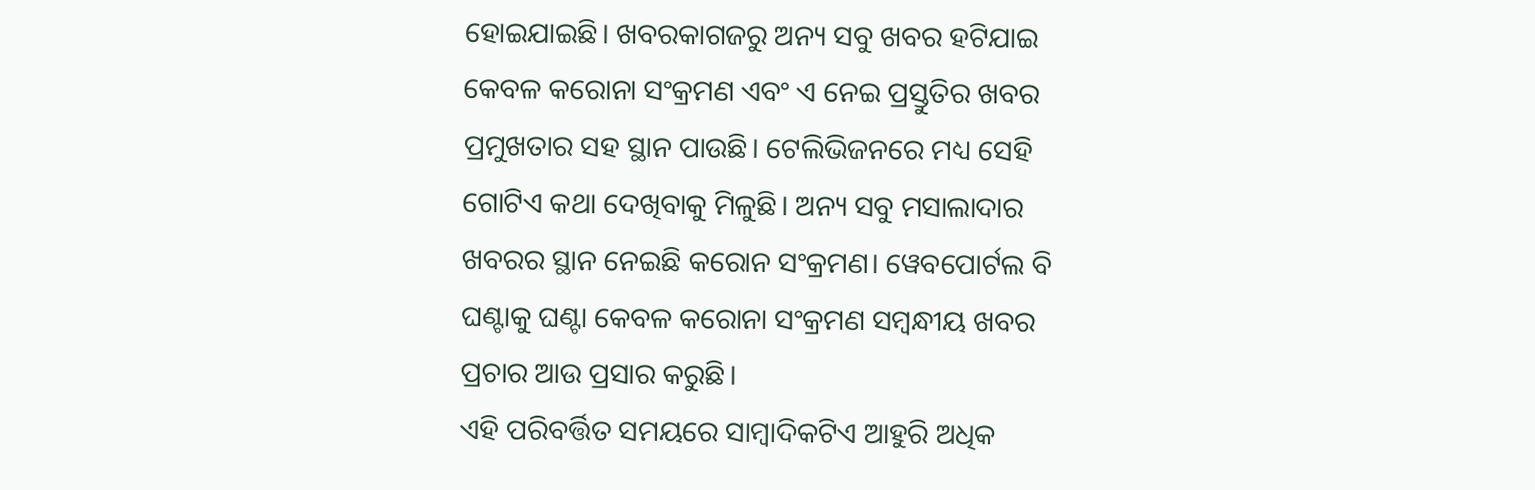ହୋଇଯାଇଛି। ଖବରକାଗଜରୁ ଅନ୍ୟ ସବୁ ଖବର ହଟିଯାଇ କେବଳ କରୋନା ସଂକ୍ରମଣ ଏବଂ ଏ ନେଇ ପ୍ରସ୍ତୁତିର ଖବର ପ୍ରମୁଖତାର ସହ ସ୍ଥାନ ପାଉଛି। ଟେଲିଭିଜନରେ ମଧ୍ୟ ସେହି ଗୋଟିଏ କଥା ଦେଖିବାକୁ ମିଳୁଛି। ଅନ୍ୟ ସବୁ ମସାଲାଦାର ଖବରର ସ୍ଥାନ ନେଇଛି କରୋନ ସଂକ୍ରମଣ। ୱେବପୋର୍ଟଲ ବି ଘଣ୍ଟାକୁ ଘଣ୍ଟା କେବଳ କରୋନା ସଂକ୍ରମଣ ସମ୍ବନ୍ଧୀୟ ଖବର ପ୍ରଚାର ଆଉ ପ୍ରସାର କରୁଛି।
ଏହି ପରିବର୍ତ୍ତିତ ସମୟରେ ସାମ୍ବାଦିକଟିଏ ଆହୁରି ଅଧିକ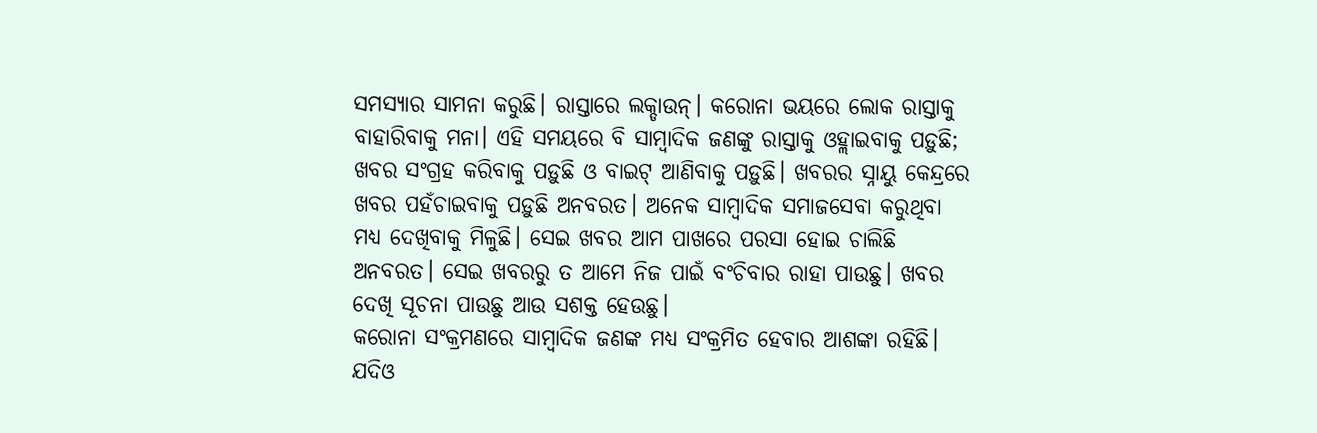ସମସ୍ୟାର ସାମନା କରୁଛି। ରାସ୍ତାରେ ଲକ୍ଡାଉନ୍। କରୋନା ଭୟରେ ଲୋକ ରାସ୍ତାକୁ ବାହାରିବାକୁ ମନା। ଏହି ସମୟରେ ବି ସାମ୍ବାଦିକ ଜଣଙ୍କୁ ରାସ୍ତାକୁ ଓହ୍ଲାଇବାକୁ ପଡ଼ୁଛି; ଖବର ସଂଗ୍ରହ କରିବାକୁ ପଡ଼ୁଛି ଓ ବାଇଟ୍ ଆଣିବାକୁ ପଡ଼ୁଛି। ଖବରର ସ୍ନାୟୁ କେନ୍ଦ୍ରରେ ଖବର ପହଁଚାଇବାକୁ ପଡ଼ୁଛି ଅନବରତ। ଅନେକ ସାମ୍ବାଦିକ ସମାଜସେବା କରୁଥିବା ମଧ୍ୟ ଦେଖିବାକୁ ମିଳୁଛି। ସେଇ ଖବର ଆମ ପାଖରେ ପରସା ହୋଇ ଚାଲିଛି ଅନବରତ। ସେଇ ଖବରରୁ ତ ଆମେ ନିଜ ପାଇଁ ବଂଚିବାର ରାହା ପାଉଛୁ। ଖବର ଦେଖି ସୂଚନା ପାଉଛୁ ଆଉ ସଶକ୍ତ ହେଉଛୁ।
କରୋନା ସଂକ୍ରମଣରେ ସାମ୍ବାଦିକ ଜଣଙ୍କ ମଧ୍ୟ ସଂକ୍ରମିତ ହେବାର ଆଶଙ୍କା ରହିଛି। ଯଦିଓ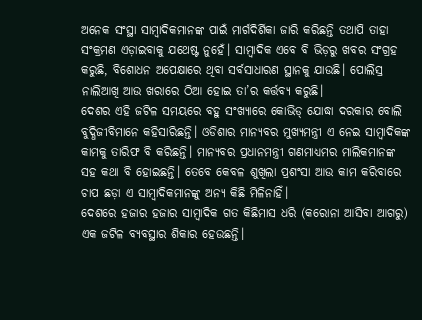ଅନେକ ସଂସ୍ଥା ସାମ୍ବାଦିକମାନଙ୍କ ପାଇଁ ମାର୍ଗଦିର୍ଶିକା ଜାରି କରିଛନ୍ତି ତଥାପି ତାହା ସଂକ୍ରମଣ ଏଡ଼ାଇବାକୁ ଯଥେଷ୍ଟ ନୁହେଁ। ସାମ୍ବାଦିକ ଏବେ ବି ଭିଡ଼ରୁ ଖବର ସଂଗ୍ରହ କରୁଛି, ବିଶୋଧନ ଅପେକ୍ଷାରେ ଥିବା ସର୍ବସାଧାରଣ ସ୍ଥାନକୁ ଯାଉଛି। ପୋଲିସ୍ର ନାଲିଆଖି ଆଉ ଖରାରେ ଠିଆ ହୋଇ ତା’ର କର୍ତ୍ତବ୍ୟ କରୁଛି।
ଦେଶର ଏହି ଜଟିଳ ସମୟରେ ବହୁ ସଂଖ୍ୟାରେ କୋଭିଡ୍ ଯୋଦ୍ଧା ଦରକାର ବୋଲି ବୁଦ୍ଧିଜୀବିମାନେ କହିସାରିଛନ୍ତି। ଓଡିଶାର ମାନ୍ୟବର ମୁଖ୍ୟମନ୍ତ୍ରୀ ଏ ନେଇ ସାମ୍ବାଦିକଙ୍କ କାମକୁ ତାରିଫ ବି କରିଛନ୍ତି। ମାନ୍ୟବର ପ୍ରଧାନମନ୍ତ୍ରୀ ଗଣମାଧ୍ୟମର ମାଲିକମାନଙ୍କ ସହ କଥା ବି ହୋଇଛନ୍ତି। ତେବେ କେବଳ ଶୁଖିଲା ପ୍ରଶଂସା ଆଉ କାମ କରିବାରେ ଚାପ ଛଡ଼ା ଏ ସାମ୍ବାଦିକମାନଙ୍କୁ ଅନ୍ୟ କିଛି ମିଳିନାହିଁ।
ଦେଶରେ ହଜାର ହଜାର ସାମ୍ବାଦିକ ଗତ କିଛିମାସ ଧରି (କରୋନା ଆସିବା ଆଗରୁ) ଏକ ଜଟିଳ ବ୍ୟବସ୍ଥାର ଶିକାର ହେଉଛନ୍ତି।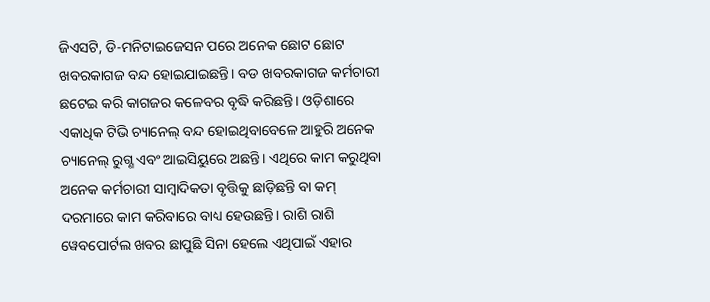ଜିଏସଟି, ଡି-ମନିଟାଇଜେସନ ପରେ ଅନେକ ଛୋଟ ଛୋଟ ଖବରକାଗଜ ବନ୍ଦ ହୋଇଯାଇଛନ୍ତି। ବଡ ଖବରକାଗଜ କର୍ମଚାରୀ ଛଟେଇ କରି କାଗଜର କଳେବର ବୃଦ୍ଧି କରିଛନ୍ତି। ଓଡ଼ିଶାରେ ଏକାଧିକ ଟିଭି ଚ୍ୟାନେଲ୍ ବନ୍ଦ ହୋଇଥିବାବେଳେ ଆହୁରି ଅନେକ ଚ୍ୟାନେଲ୍ ରୁଗ୍ଣ ଏବଂ ଆଇସିୟୁରେ ଅଛନ୍ତି। ଏଥିରେ କାମ କରୁଥିବା ଅନେକ କର୍ମଚାରୀ ସାମ୍ବାଦିକତା ବୃତ୍ତିକୁ ଛାଡ଼ିଛନ୍ତି ବା କମ୍ ଦରମାରେ କାମ କରିବାରେ ବାଧ୍ୟ ହେଉଛନ୍ତି। ରାଶି ରାଶି ୱେବପୋର୍ଟଲ ଖବର ଛାପୁଛି ସିନା ହେଲେ ଏଥିପାଇଁ ଏହାର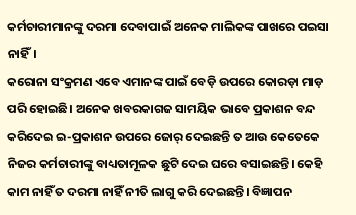କର୍ମଚାରୀମାନଙ୍କୁ ଦରମା ଦେବାପାଇଁ ଅନେକ ମାଲିକଙ୍କ ପାଖରେ ପଇସା ନାହିଁ।
କରୋନା ସଂକ୍ରମଣ ଏବେ ଏମାନଙ୍କ ପାଇଁ ବେଡ଼ି ଉପରେ କୋରଡ଼ା ମାଡ଼ ପରି ହୋଇଛି। ଅନେକ ଖବରକାଗଜ ସାମୟିକ ଭାବେ ପ୍ରକାଶନ ବନ୍ଦ କରିଦେଇ ଇ-ପ୍ରକାଶନ ଉପରେ ଜୋର୍ ଦେଇଛନ୍ତି ତ ଆଉ କେତେକେ ନିଜର କର୍ମଚାରୀଙ୍କୁ ବାଧ୍ୟତାମୂଳକ ଛୁଟି ଦେଇ ଘରେ ବସାଇଛନ୍ତି। କେହି କାମ ନାହିଁ ତ ଦରମା ନାହିଁ ନୀତି ଲାଗୁ କରି ଦେଇଛନ୍ତି। ବିଜ୍ଞାପନ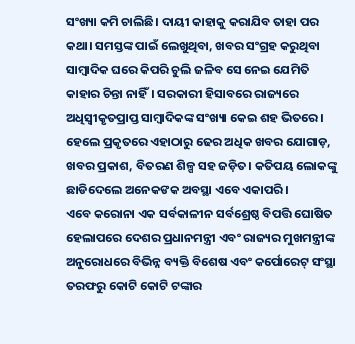ସଂଖ୍ୟା କମି ଚାଲିଛି। ଦାୟୀ କାହାକୁ କରାଯିବ ତାହା ପର କଥା। ସମସ୍ତଙ୍କ ପାଇଁ ଲେଖୁଥିବା, ଖବର ସଂଗ୍ରହ କରୁଥିବା ସାମ୍ବାଦିକ ଘରେ କିପରି ଚୁଲି ଜଳିବ ସେ ନେଇ ଯେମିତି କାହାର ଚିନ୍ତା ନାହିଁ। ସରକାରୀ ହିସାବରେ ରାଜ୍ୟରେ ଅଧିସ୍ୱୀକୃତପ୍ରାପ୍ତ ସାମ୍ବାଦିକଙ୍କ ସଂଖ୍ୟା କେଇ ଶହ ଭିତରେ। ହେଲେ ପ୍ରକୃତରେ ଏହାଠାରୁ ଢେର ଅଧିକ ଖବର ଯୋଗାଡ଼, ଖବର ପ୍ରକାଶ, ବିତରଣ ଶିଳ୍ପ ସହ ଜଡ଼ିତ। କତିପୟ ଲୋକଙ୍କୁ ଛାଡିଦେଲେ ଅନେକଙକ ଅବସ୍ଥା ଏବେ ଏକାପରି।
ଏବେ କରୋନା ଏକ ସର୍ବକାଳୀନ ସର୍ବଶ୍ରେଷ୍ଠ ବିପତ୍ତି ଘୋଷିତ ହେଲାପରେ ଦେଶର ପ୍ରଧାନମନ୍ତ୍ରୀ ଏବଂ ରାଜ୍ୟର ମୁଖମନ୍ତ୍ରୀଙ୍କ ଅନୁରୋଧରେ ବିଭିନ୍ନ ବ୍ୟକ୍ତି ବିଶେଷ ଏବଂ କର୍ପୋରେଟ୍ ସଂସ୍ଥା ତରଫରୁ କୋଟି କୋଟି ଟଙ୍କାର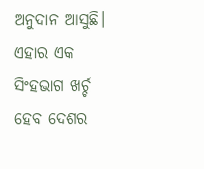ଅନୁଦାନ ଆସୁଛି। ଏହାର ଏକ ସିଂହଭାଗ ଖର୍ଚ୍ଚ ହେବ ଦେଶର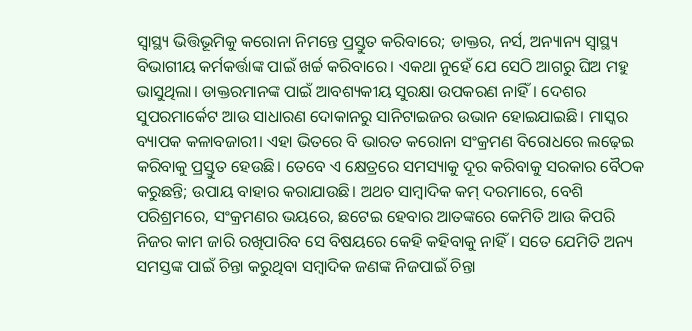ସ୍ୱାସ୍ଥ୍ୟ ଭିତ୍ତିଭୂମିକୁ କରୋନା ନିମନ୍ତେ ପ୍ରସ୍ତୁତ କରିବାରେ; ଡାକ୍ତର, ନର୍ସ, ଅନ୍ୟାନ୍ୟ ସ୍ୱାସ୍ଥ୍ୟ ବିଭାଗୀୟ କର୍ମକର୍ତ୍ତାଙ୍କ ପାଇଁ ଖର୍ଚ୍ଚ କରିବାରେ। ଏକଥା ନୁହେଁ ଯେ ସେଠି ଆଗରୁ ଘିଅ ମହୁ ଭାସୁଥିଲା। ଡାକ୍ତରମାନଙ୍କ ପାଇଁ ଆବଶ୍ୟକୀୟ ସୁରକ୍ଷା ଉପକରଣ ନାହିଁ। ଦେଶର ସୁପରମାର୍କେଟ ଆଉ ସାଧାରଣ ଦୋକାନରୁ ସାନିଟାଇଜର ଉଭାନ ହୋଇଯାଇଛି। ମାସ୍କର ବ୍ୟାପକ କଳାବଜାରୀ। ଏହା ଭିତରେ ବି ଭାରତ କରୋନା ସଂକ୍ରମଣ ବିରୋଧରେ ଲଢ଼େଇ କରିବାକୁ ପ୍ରସ୍ତୁତ ହେଉଛି। ତେବେ ଏ କ୍ଷେତ୍ରରେ ସମସ୍ୟାକୁ ଦୂର କରିବାକୁ ସରକାର ବୈଠକ କରୁଛନ୍ତି; ଉପାୟ ବାହାର କରାଯାଉଛି। ଅଥଚ ସାମ୍ବାଦିକ କମ୍ ଦରମାରେ, ବେଶି ପରିଶ୍ରମରେ, ସଂକ୍ରମଣର ଭୟରେ, ଛଟେଇ ହେବାର ଆତଙ୍କରେ କେମିତି ଆଉ କିପରି ନିଜର କାମ ଜାରି ରଖିପାରିବ ସେ ବିଷୟରେ କେହି କହିବାକୁ ନାହିଁ। ସତେ ଯେମିତି ଅନ୍ୟ ସମସ୍ତଙ୍କ ପାଇଁ ଚିନ୍ତା କରୁଥିବା ସମ୍ବାଦିକ ଜଣଙ୍କ ନିଜପାଇଁ ଚିନ୍ତା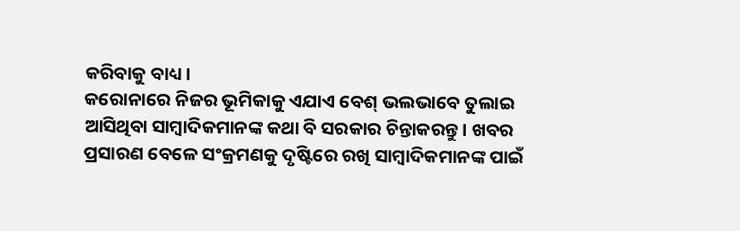କରିବାକୁ ବାଧ୍ୟ।
କରୋନାରେ ନିଜର ଭୂମିକାକୁ ଏଯାଏ ବେଶ୍ ଭଲଭାବେ ତୁଲାଇ ଆସିଥିବା ସାମ୍ବାଦିକମାନଙ୍କ କଥା ବି ସରକାର ଚିନ୍ତାକରନ୍ତୁ। ଖବର ପ୍ରସାରଣ ବେଳେ ସଂକ୍ରମଣକୁ ଦୃଷ୍ଟିରେ ରଖି ସାମ୍ବାଦିକମାନଙ୍କ ପାଇଁ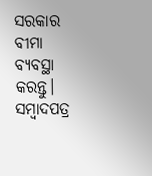ସରକାର ବୀମା ବ୍ୟବସ୍ଥା କରନ୍ତୁ। ସମ୍ବାଦପତ୍ର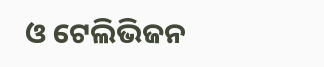ଓ ଟେଲିଭିଜନ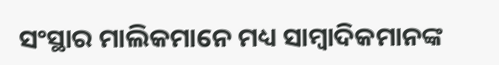ସଂସ୍ଥାର ମାଲିକମାନେ ମଧ୍ୟ ସାମ୍ବାଦିକମାନଙ୍କ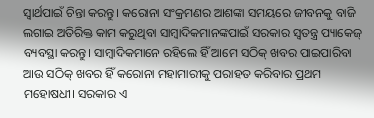ସ୍ୱାର୍ଥପାଇଁ ଚିନ୍ତା କରନ୍ତୁ। କରୋନା ସଂକ୍ରମଣର ଆଶଙ୍କା ସମୟରେ ଜୀବନକୁ ବାଜି ଲଗାଇ ଅତିରିକ୍ତ କାମ କରୁଥିବା ସାମ୍ବାଦିକମାନଙ୍କପାଇଁ ସରକାର ସ୍ବତନ୍ତ୍ର ପ୍ୟାକେଜ୍ ବ୍ୟବସ୍ଥା କରନ୍ତୁ। ସାମ୍ବାଦିକମାନେ ରହିଲେ ହିଁ ଆମେ ସଠିକ୍ ଖବର ପାଇପାରିବା ଆଉ ସଠିକ୍ ଖବର ହିଁ କରୋନା ମହାମାରୀକୁ ପରାହତ କରିବାର ପ୍ରଥମ ମହୋଷଧୀ। ସରକାର ଏ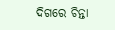ଦିଗରେ ଚିନ୍ତା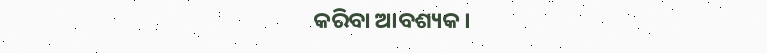କରିବା ଆବଶ୍ୟକ।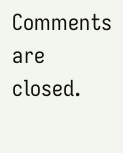Comments are closed.